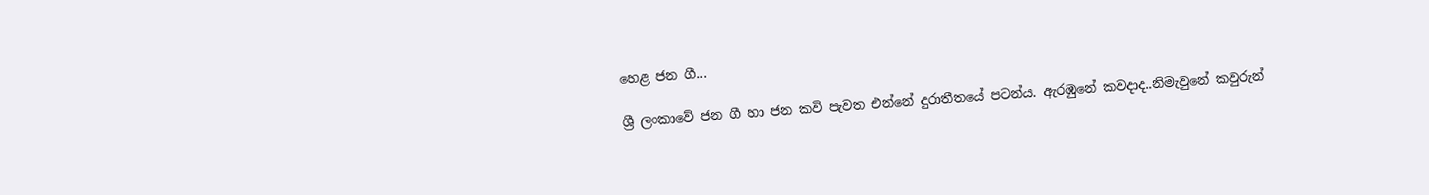හෙළ ජන ගී...

ශ්‍රී ලංකාවේ ජන ගී හා ජන කවි පැවත එන්නේ දුරාතීතයේ පටන්ය. ඇරඹුනේ කවදාද..නිමැවුනේ කවුරුන්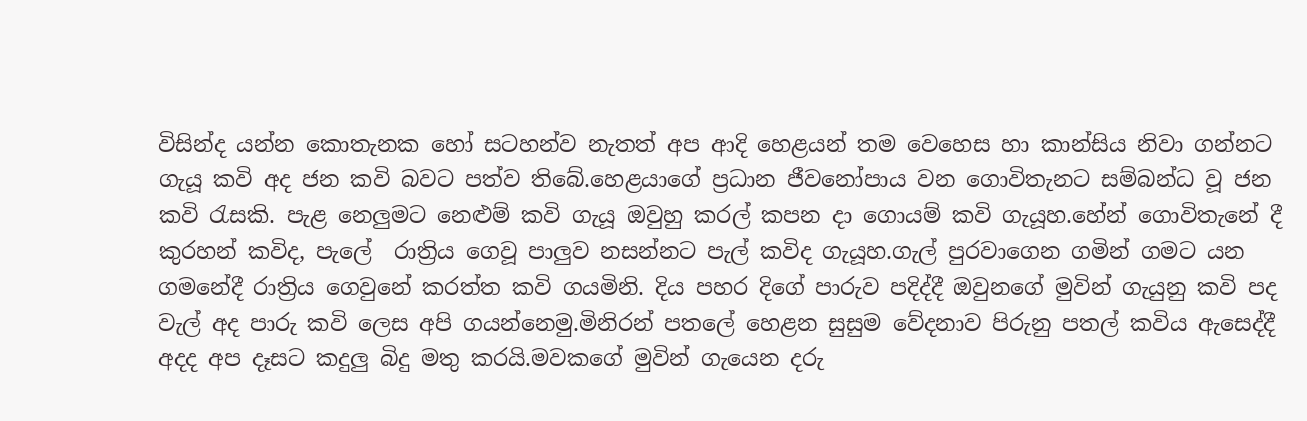විසින්ද යන්න කොතැනක හෝ සටහන්ව නැතත් අප ආදි හෙළයන් තම වෙහෙස හා කාන්සිය නිවා ගන්නට ගැයූ කවි අද ජන කවි බවට පත්ව තිබේ.හෙළයාගේ ප්‍රධාන ජීවනෝපාය වන ගොවිතැනට සම්බන්ධ වූ ජන කවි රැසකි. පැළ නෙලුමට නෙළුම් කවි ගැයූ ඔවුහු කරල් කපන දා ගොයම් කවි ගැයූහ.හේන් ගොවිතැනේ දී කුරහන් කවිද, පැලේ  රාත්‍රිය ගෙවූ පාලුව නසන්නට පැල් කවිද ගැයූහ.ගැල් පුරවාගෙන ගමින් ගමට යන ගමනේදී රාත්‍රිය ගෙවුනේ කරත්ත කවි ගයමිනි. දිය පහර දිගේ පාරුව පදිද්දී ඔවුනගේ මුවින් ගැයුනු කවි පද වැල් අද පාරු කවි ලෙස අපි ගයන්නෙමු.මිනිරන් පතලේ හෙළන සුසුම වේදනාව පිරුනු පතල් කවිය ඇසෙද්දී අදද අප දෑසට කදුලු බිදු මතු කරයි.මවකගේ මුවින් ගැයෙන දරු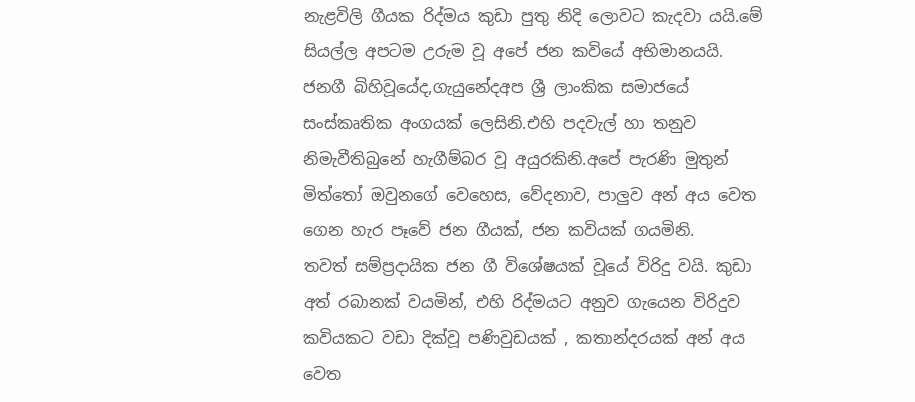නැළවිලි ගීයක රිද්මය කුඩා පුතු නිදි ලොවට කැදවා යයි.මේ සියල්ල අපටම උරුම වූ අපේ ජන කවියේ අභිමානයයි.
ජනගී බිහිවූයේද,ගැයුනේදඅප ශ්‍රී ලාංකික සමාජයේ සංස්කෘතික අංගයක් ලෙසිනි.එහි පදවැල් හා තනුව නිමැවීතිබුනේ හැගීම්බර වූ අයුරකිනි.අපේ පැරණි මුතුන් මිත්තෝ ඔවුනගේ වෙහෙස, වේදනාව, පාලුව අන් අය වෙත ගෙන හැර පෑවේ ජන ගීයක්, ජන කවියක් ගයමිනි.
තවත් සම්ප්‍රදායික ජන ගී විශේෂයක් වූයේ විරිදු වයි. කුඩා අත් රබානක් වයමින්, එහි රිද්මයට අනුව ගැයෙන විරිදුව කවියකට වඩා දික්වූ පණිවුඩයක් , කතාන්දරයක් අන් අය වෙත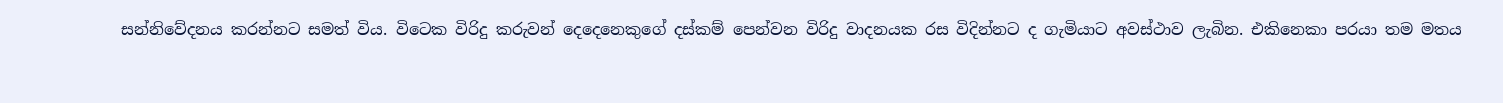සන්නිවේදනය කරන්නට සමත් විය. විටෙක විරිදු කරුවන් දෙදෙනෙකුගේ දස්කම් පෙන්වන විරිදු වාදනයක රස විදින්නට ද ගැමියාට අවස්ථාව ලැබින. එකිනෙකා පරයා තම මතය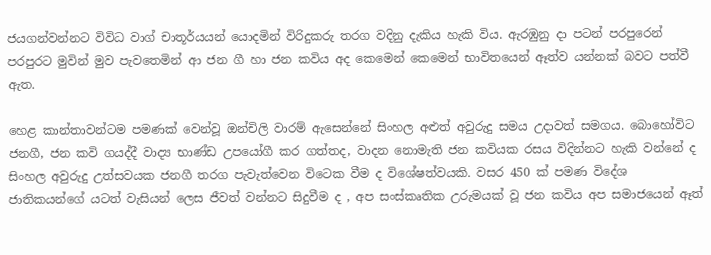ජයගන්වන්නට විවිධ වාග් චාතූර්යයන් යොදමින් විරිදුකරු තරග වදිනු දැකිය හැකි විය. ඇරඹුනු දා පටන් පරපුරෙන් පරපුරට මුවින් මුව පැවතෙමින් ආ ජන ගී හා ජන කවිය අද කෙමෙන් කෙමෙන් භාවිතයෙන් ඈත්ව යන්නක් බවට පත්වී ඇත.

හෙළ කාන්තාවන්ටම පමණක් වෙන්වූ ඔන්චිලි වාරම් ඇසෙන්නේ සිංහල අළුත් අවුරුදු සමය උදාවත් සමගය. බොහෝවිට ජනගී, ජන කවි ගයද්දී වාද්‍ය භාණ්ඩ උපයෝගී කර ගත්තද, වාදන නොමැති ජන කවියක රසය විදින්නට හැකි වන්නේ ද සිංහල අවුරුදු උත්සවයක ජනගී තරග පැවැත්වෙන විටෙක වීම ද විශේෂත්වයකි. වසර 450 ක් පමණ විදේශ ජාතිකයන්ගේ යටත් වැසියන් ලෙස ජීවත් වන්නට සිදුවීම ද , අප සංස්කෘතික උරුමයක් වූ ජන කවිය අප සමාජයෙන් ඈත්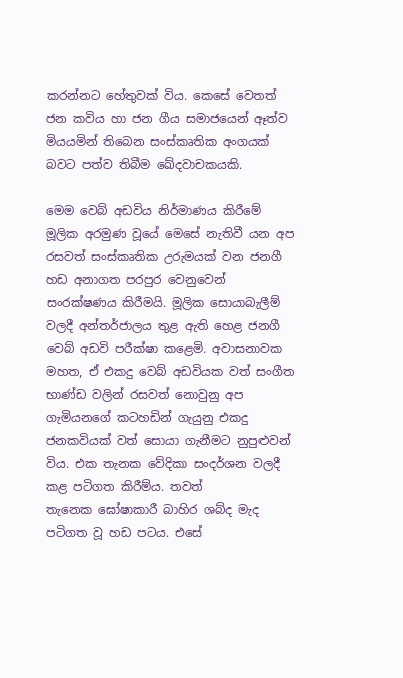කරන්නට හේතුවක් විය. කෙසේ වෙතත් ජන කවිය හා ජන ගීය සමාජයෙන් ඈත්ව මියයමින් තිබෙන සංස්කෘතික අංගයක් බවට පත්ව තිබීම ඛේදවාචකයකි.

මෙම වෙබ් අඩවිය නිර්මාණය කිරීමේ මූලික අරමුණ වූයේ මෙසේ නැතිවී යන අප රසවත් සංස්කෘතික උරුමයක් වන ජනගී හඩ අනාගත පරපුර වෙනුවෙන් සංරක්ෂණය කිරීමයි. මූලික සොයාබැලීම් වලදී අන්තර්ජාලය තුළ ඇති හෙළ ජනගී වෙබ් අඩවි පරීක්ෂා කළෙමි. අවාසනාවක මහත, ඒ එකදු වෙබ් අඩවියක වත් සංගීත භාණ්ඩ වලින් රසවත් නොවුනු අප ගැමියනගේ කටහඩින් ගැයුනු එකදු ජනකවියක් වත් සොයා ගැනීමට නුපුළුවන් විය. එක තැනක වේදිකා සංදර්ශන වලදී කළ පටිගත කිරීම්ය. තවත් තැනෙක ‍ඝෝෂාකාරී බාහිර ශබ්ද මැද පටිගත වූ හඩ පටය. එසේ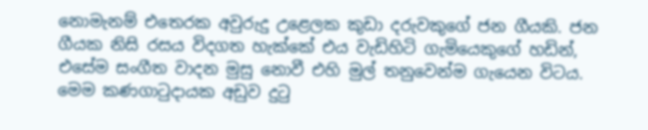නොමැනම් එතෙරක අවුරුදු උළෙලක කුඩා දරුවකුගේ ජන ගීයකි. ජන ගීයක නිසි රසය විදගත හැක්කේ එය වැඩිහිටි ‍ගැමියෙකුගේ හඩින්, එසේම සංගීත වාදන මුසු නොවී එහි මුල් තනුවෙන්ම ගැයෙන විටය. මෙම කණගාටුදායක අඩුව දුටු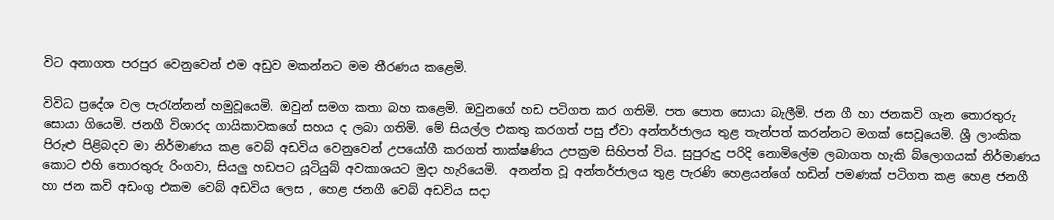විට අනාගත පරපුර වෙනුවෙන් එම අඩුව මකන්නට මම තීරණය කළෙමි.

විවිධ ප්‍රදේශ වල පැරැන්නන් හමුවූයෙමි. ඔවුන් සමග කතා බහ කළෙමි. ඔවුනගේ හඩ පටිගත කර ගතිමි. පත පොත සොයා බැලීමි. ජන ගී හා ජනකවි ගැන තොරතුරු සොයා ගියෙමි. ජනගී විශාරද ගායිකාවකගේ සහය ද ලබා ගතිමි. මේ සියල්ල එකතු කරගත් පසු ඒවා අන්තර්ජාලය තුළ තැන්පත් කරන්නට මගක් සෙවූයෙමි. ශ්‍රී ලාංකික පිරුළු පිළිබදව මා නිර්මාණය කළ වෙබ් අඩවිය වෙනුවෙන් උපයෝගී කරගත් තාක්ෂණිය උපක්‍රම සිහිපත් විය. සුපුරුදු පරිදි නොමිලේම ලබාගත හැකි බ්ලොගයක් නිර්මාණය කොට එහි ‍තොරතුරු රිංගවා, සියලු හඩපට යූටියුබ් අවකාශයට මුදා හැරියෙමි.  අනන්ත වූ අන්තර්ජාලය තුළ පැරණි හෙළයන්ගේ හඩින් පමණක් පටිගත කළ හෙළ ජනගී හා ජන කවි අඩංගු එකම වෙබ් අඩවිය ලෙස , හෙළ ජනගී වෙබ් අඩවිය සදා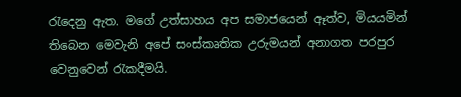රැදෙනු ඇත. මගේ උත්සාහය අප සමාජයෙන් ඈත්ව, මියයමින් තිබෙන මෙවැනි අපේ සංස්කෘතික උරුමයන් අනාගත පරපුර වෙනුවෙන් රැකදීමයි.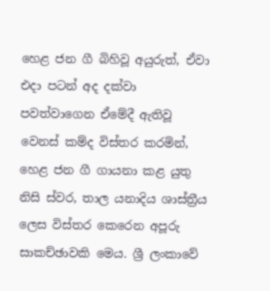හෙළ ජන ගී බිහිවූ අයුරුත්, ඒවා එදා පටන් අද දක්වා පවත්වාගෙන ඒමේදී ඇතිවූ වෙනස් කම්ද විස්තර කරමින්, හෙළ ජන ගී ගායනා කළ යුතු නිසි ස්වර, තාල යනාදිය ශාස්ත්‍රීය ලෙස විස්තර කෙරෙන අපූරු සාකච්ඡාවකි මෙය. ශ්‍රී ලංකාවේ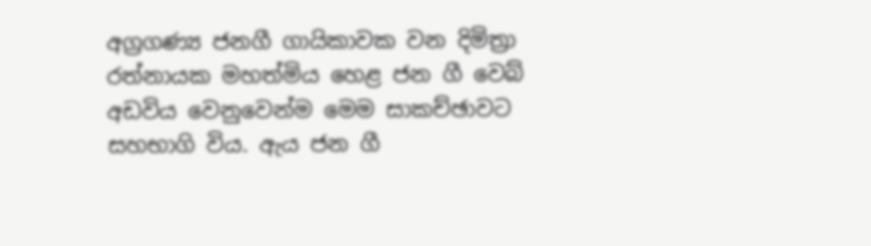අග්‍රගණ්‍ය ජනගී ගායිකාවක වන දිමිත්‍රා රත්නායක මහත්මිය හෙළ ජන ගී වෙබ් අඩවිය වෙනුවෙන්ම මෙම සාකච්ඡාවට සහභාගි විය. ඇය ජන ගී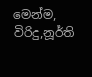මෙන්ම, විරිදු,නූර්ති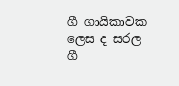ගී ගායිකාවක ලෙස ද සරල ගී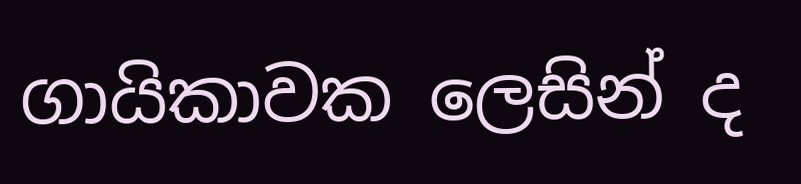ගායිකාවක ලෙසින් ද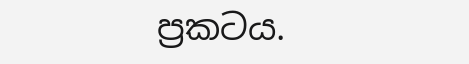ප්‍රකටය.